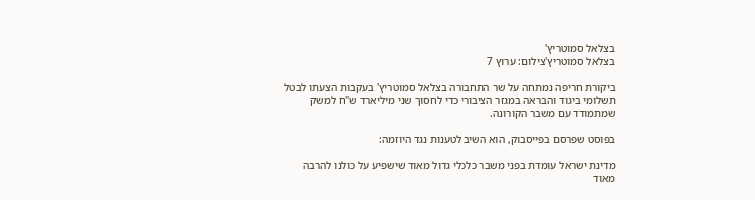בצלאל סמוטריץ'
בצלאל סמוטריץ'צילום: ערוץ 7

ביקורת חריפה נמתחה על שר התחבורה בצלאל סמוטריץ' בעקבות הצעתו לבטל תשלומי ביגוד והבראה במגזר הציבורי כדי לחסוך שני מיליארד ש"ח למשק שמתמודד עם משבר הקורונה.

בפוסט שפרסם בפייסבוק, הוא השיב לטענות נגד היוזמה:

מדינת ישראל עומדת בפני משבר כלכלי גדול מאוד שישפיע על כולנו להרבה מאוד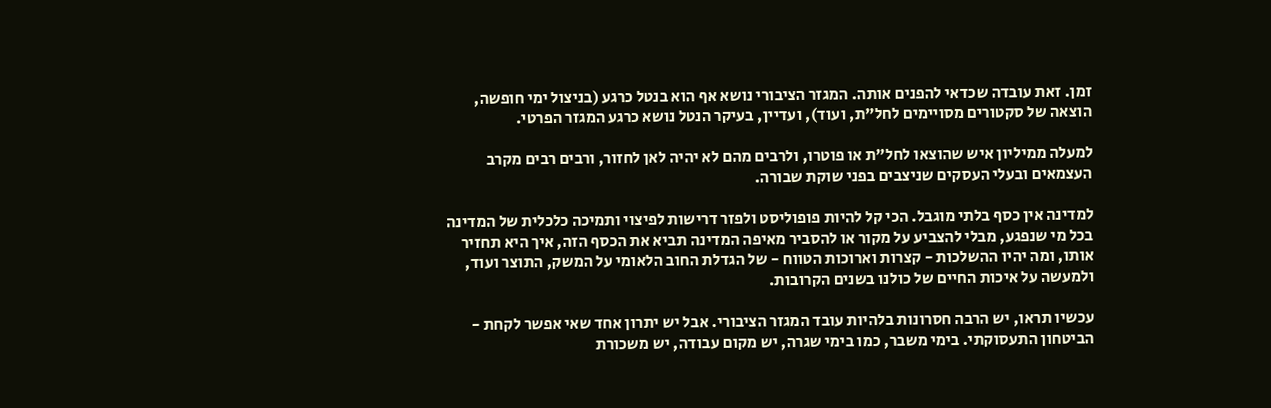זמן. זאת עובדה שכדאי להפנים אותה. המגזר הציבורי נושא אף הוא בנטל כרגע (בניצול ימי חופשה, הוצאה של סקטורים מסויימים לחל"ת, ועוד), ועדיין, בעיקר הנטל נושא כרגע המגזר הפרטי.

למעלה ממיליון איש שהוצאו לחל"ת או פוטרו, ולרבים מהם לא יהיה לאן לחזור, ורבים רבים מקרב העצמאים ובעלי העסקים שניצבים בפני שוקת שבורה.

למדינה אין כסף בלתי מוגבל. הכי קל להיות פופוליסט ולפזר דרישות לפיצוי ותמיכה כלכלית של המדינה בכל מי שנפגע, מבלי להצביע על מקור או להסביר מאיפה המדינה תביא את הכסף הזה, איך היא תחזיר אותו, ומה יהיו ההשלכות - קצרות וארוכות הטווח - של הגדלת החוב הלאומי על המשק, התוצר ועוד, ולמעשה על איכות החיים של כולנו בשנים הקרובות.

עכשיו תראו, יש הרבה חסרונות בלהיות עובד המגזר הציבורי. אבל יש יתרון אחד שאי אפשר לקחת - הביטחון התעסוקתי. בימי משבר, כמו בימי שגרה, יש מקום עבודה, יש משכורת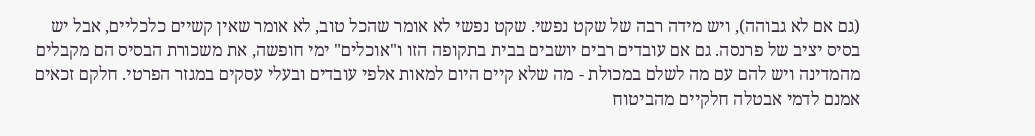(גם אם לא גבוהה), ויש מידה רבה של שקט נפשי. שקט נפשי לא אומר שהכל טוב, לא אומר שאין קשיים כלכליים, אבל יש בסיס יציב של פרנסה. גם אם עובדים רבים יושבים בבית בתקופה הזו ו"אוכלים" ימי חופשה, את משכורת הבסיס הם מקבלים מהמדינה ויש להם עם מה לשלם במכולת - מה שלא קיים היום למאות אלפי עובדים ובעלי עסקים במגזר הפרטי. חלקם זכאים אמנם לדמי אבטלה חלקיים מהביטוח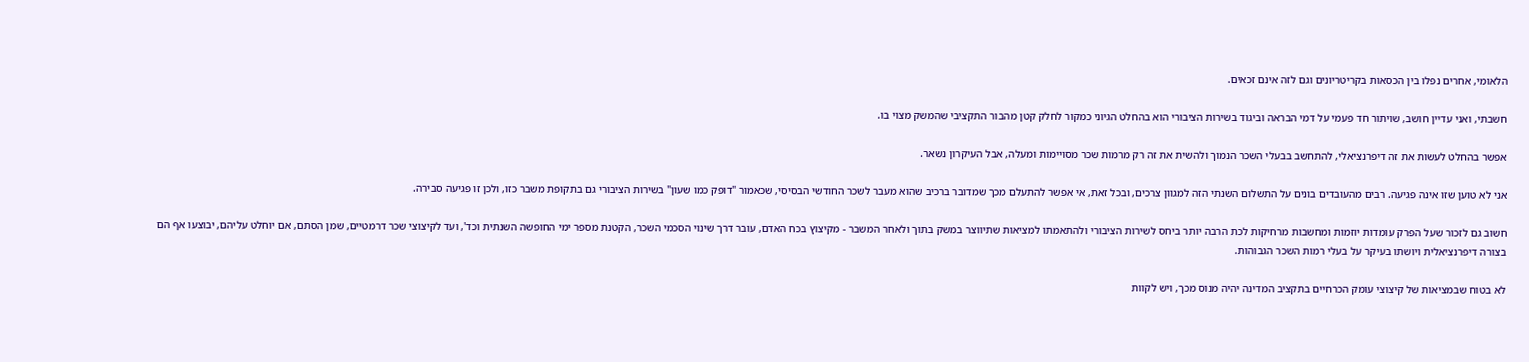הלאומי, אחרים נפלו בין הכסאות בקריטריונים וגם לזה אינם זכאים.

חשבתי, ואני עדיין חושב, שויתור חד פעמי על דמי הבראה וביגוד בשירות הציבורי הוא בהחלט הגיוני כמקור לחלק קטן מהבור התקציבי שהמשק מצוי בו.

אפשר בהחלט לעשות את זה דיפרנציאלי, להתחשב בבעלי השכר הנמוך ולהשית את זה רק מרמות שכר מסויימות ומעלה, אבל העיקרון נשאר.

אני לא טוען שזו אינה פגיעה. רבים מהעובדים בונים על התשלום השנתי הזה למגוון צרכים, ובכל זאת, אי אפשר להתעלם מכך שמדובר ברכיב שהוא מעבר לשכר החודשי הבסיסי, שכאמור "דופק כמו שעון" בשירות הציבורי גם בתקופת משבר כזו, ולכן זו פגיעה סבירה.

חשוב גם לזכור שעל הפרק עומדות יוזמות ומחשבות מרחיקות לכת הרבה יותר ביחס לשירות הציבורי ולהתאמתו למציאות שתיווצר במשק בתוך ולאחר המשבר - מקיצוץ בכח האדם, עובר דרך שינוי הסכמי השכר, הקטנת מספר ימי החופשה השנתית וכד', ועד לקיצוצי שכר דרמטיים, שמן הסתם, אם יוחלט עליהם, יבוצעו אף הם בצורה דיפרנציאלית ויושתו בעיקר על בעלי רמות השכר הגבוהות.

לא בטוח שבמציאות של קיצוצי עומק הכרחיים בתקציב המדינה יהיה מנוס מכך, ויש לקוות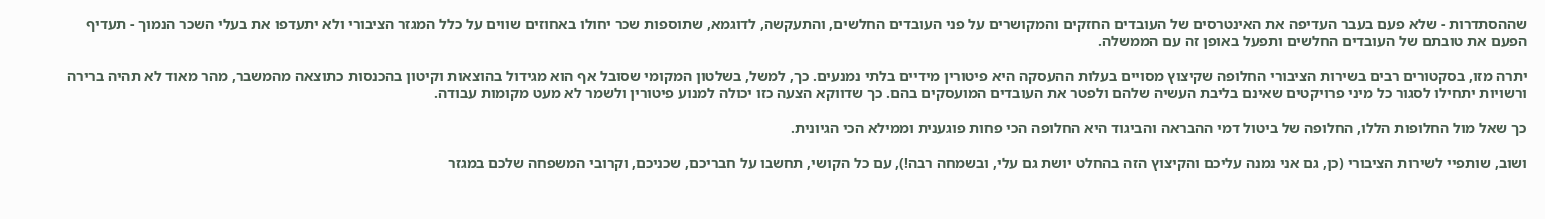שההסתדרות - שלא פעם בעבר העדיפה את האינטרסים של העובדים החזקים והמקושרים על פני העובדים החלשים, והתעקשה, לדוגמא, שתוספות שכר יחולו באחוזים שווים על כלל המגזר הציבורי ולא יתעדפו את בעלי השכר הנמוך - תעדיף הפעם את טובתם של העובדים החלשים ותפעל באופן זה עם הממשלה.

יתרה מזו, בסקטורים רבים בשירות הציבורי החלופה שקיצוץ מסויים בעלות ההעסקה היא פיטורין מידיים בלתי נמנעים. כך, למשל, בשלטון המקומי שסובל אף הוא מגידול בהוצאות וקיטון בהכנסות כתוצאה מהמשבר, מהר מאוד לא תהיה ברירה ורשויות יתחילו לסגור כל מיני פרויקטים שאינם בליבת העשיה שלהם ולפטר את העובדים המועסקים בהם. כך שדווקא הצעה כזו יכולה למנוע פיטורין ולשמר לא מעט מקומות עבודה.

כך שאל מול החלופות הללו, החלופה של ביטול דמי ההבראה והביגוד היא החלופה הכי פחות פוגענית וממילא הכי הגיונית.

ושוב, שותפיי לשירות הציבורי (כן, גם אני נמנה עליכם והקיצוץ הזה בהחלט יושת גם עלי, ובשמחה רבה!), עם כל הקושי, תחשבו על חבריכם, שכניכם, וקרובי המשפחה שלכם במגזר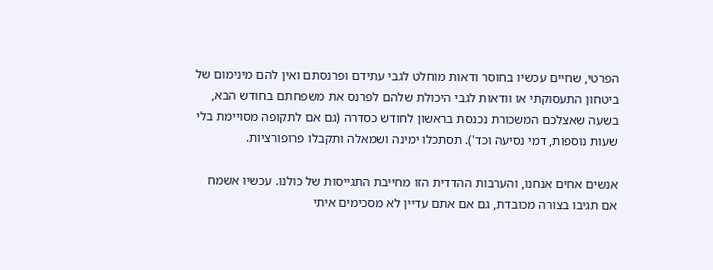הפרטי, שחיים עכשיו בחוסר ודאות מוחלט לגבי עתידם ופרנסתם ואין להם מינימום של ביטחון התעסוקתי או וודאות לגבי היכולת שלהם לפרנס את משפחתם בחודש הבא, בשעה שאצלכם המשכורת נכנסת בראשון לחודש כסדרה (גם אם לתקופה מסויימת בלי שעות נוספות, דמי נסיעה וכד'). תסתכלו ימינה ושמאלה ותקבלו פרופורציות.

אנשים אחים אנחנו, והערבות ההדדית הזו מחייבת התגייסות של כולנו. עכשיו אשמח אם תגיבו בצורה מכובדת, גם אם אתם עדיין לא מסכימים איתי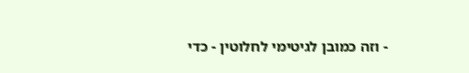- וזה כמובן לגיטימי לחלוטין - כדי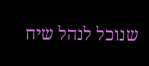שנוכל לנהל שיח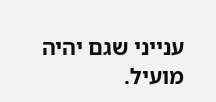ענייני שגם יהיה מועיל.